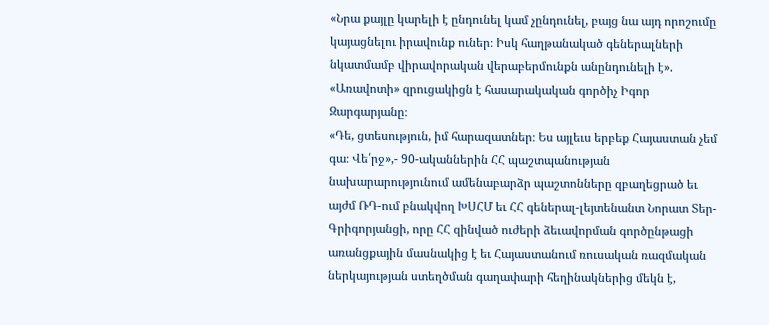«Նրա քայլը կարելի է ընդունել կամ չընդունել, բայց նա այդ որոշումը կայացնելու իրավունք ուներ։ Իսկ հաղթանակած գեներալների նկատմամբ վիրավորական վերաբերմունքն անընդունելի է». «Առավոտի» զրուցակիցն է հասարակական գործիչ Իգոր Զարգարյանը։
«Դե, ցտեսություն, իմ հարազատներ։ Ես այլեւս երբեք Հայաստան չեմ գա։ Վե՛րջ»,- 90-ականներին ՀՀ պաշտպանության նախարարությունում ամենաբարձր պաշտոնները զբաղեցրած եւ այժմ ՌԴ-ում բնակվող ԽՍՀՄ եւ ՀՀ գեներալ-լեյտենանտ Նորատ Տեր-Գրիգորյանցի, որը ՀՀ զինված ուժերի ձեւավորման գործընթացի առանցքային մասնակից է եւ Հայաստանում ռուսական ռազմական ներկայության ստեղծման գաղափարի հեղինակներից մեկն է,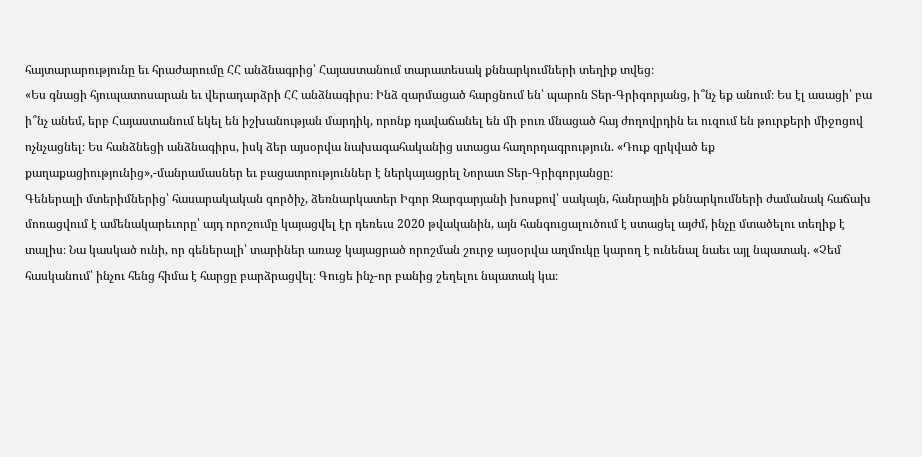հայտարարությունը եւ հրաժարումը ՀՀ անձնագրից՝ Հայաստանում տարատեսակ քննարկումների տեղիք տվեց։
«Ես գնացի հյուպատոսարան եւ վերադարձրի ՀՀ անձնագիրս։ Ինձ զարմացած հարցնում են՝ պարոն Տեր-Գրիգորյանց, ի՞նչ եք անում։ Ես էլ ասացի՝ բա ի՞նչ անեմ, երբ Հայաստանում եկել են իշխանության մարդիկ, որոնք դավաճանել են մի բուռ մնացած հայ ժողովրդին եւ ուզում են թուրքերի միջոցով ոչնչացնել։ Ես հանձնեցի անձնագիրս, իսկ ձեր այսօրվա նախագահականից ստացա հաղորդագրություն. «Դուք զրկված եք քաղաքացիությունից»,-մանրամասներ եւ բացատրություններ է ներկայացրել Նորատ Տեր-Գրիգորյանցը։
Գեներալի մտերիմներից՝ հասարակական գործիչ, ձեռնարկատեր Իգոր Զարգարյանի խոսքով՝ սակայն, հանրային քննարկումների ժամանակ հաճախ մոռացվում է ամենակարեւորը՝ այդ որոշումը կայացվել էր դեռեւս 2020 թվականին, այն հանգուցալուծում է ստացել այժմ, ինչը մտածելու տեղիք է տալիս։ Նա կասկած ունի, որ գեներալի՝ տարիներ առաջ կայացրած որոշման շուրջ այսօրվա աղմուկը կարող է ունենալ նաեւ այլ նպատակ. «Չեմ հասկանում՝ ինչու հենց հիմա է հարցը բարձրացվել։ Գուցե ինչ-որ բանից շեղելու նպատակ կա։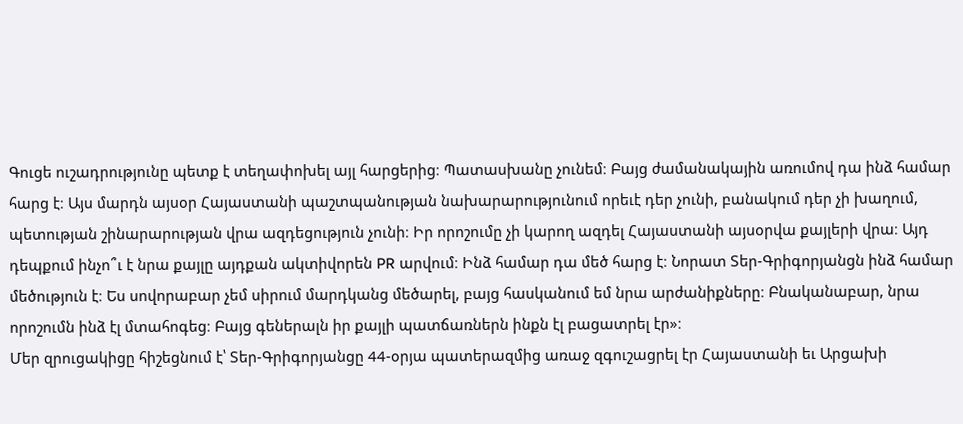Գուցե ուշադրությունը պետք է տեղափոխել այլ հարցերից։ Պատասխանը չունեմ։ Բայց ժամանակային առումով դա ինձ համար հարց է։ Այս մարդն այսօր Հայաստանի պաշտպանության նախարարությունում որեւէ դեր չունի, բանակում դեր չի խաղում, պետության շինարարության վրա ազդեցություն չունի։ Իր որոշումը չի կարող ազդել Հայաստանի այսօրվա քայլերի վրա։ Այդ դեպքում ինչո՞ւ է նրա քայլը այդքան ակտիվորեն PR արվում։ Ինձ համար դա մեծ հարց է։ Նորատ Տեր-Գրիգորյանցն ինձ համար մեծություն է։ Ես սովորաբար չեմ սիրում մարդկանց մեծարել, բայց հասկանում եմ նրա արժանիքները։ Բնականաբար, նրա որոշումն ինձ էլ մտահոգեց։ Բայց գեներալն իր քայլի պատճառներն ինքն էլ բացատրել էր»։
Մեր զրուցակիցը հիշեցնում է՝ Տեր-Գրիգորյանցը 44-օրյա պատերազմից առաջ զգուշացրել էր Հայաստանի եւ Արցախի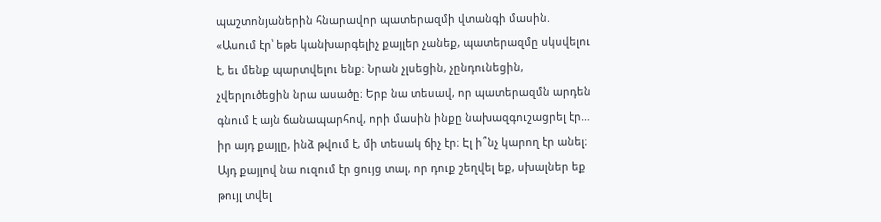պաշտոնյաներին հնարավոր պատերազմի վտանգի մասին. «Ասում էր՝ եթե կանխարգելիչ քայլեր չանեք, պատերազմը սկսվելու է, եւ մենք պարտվելու ենք։ Նրան չլսեցին, չընդունեցին, չվերլուծեցին նրա ասածը։ Երբ նա տեսավ, որ պատերազմն արդեն գնում է այն ճանապարհով, որի մասին ինքը նախազգուշացրել էր… իր այդ քայլը, ինձ թվում է, մի տեսակ ճիչ էր։ Էլ ի՞նչ կարող էր անել։ Այդ քայլով նա ուզում էր ցույց տալ, որ դուք շեղվել եք, սխալներ եք թույլ տվել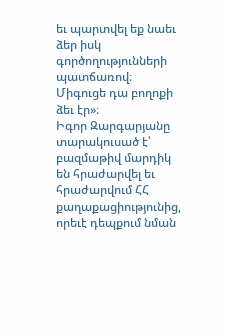եւ պարտվել եք նաեւ ձեր իսկ գործողությունների պատճառով։ Միգուցե դա բողոքի ձեւ էր»։
Իգոր Զարգարյանը տարակուսած է՝ բազմաթիվ մարդիկ են հրաժարվել եւ հրաժարվում ՀՀ քաղաքացիությունից, որեւէ դեպքում նման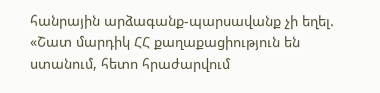հանրային արձագանք-պարսավանք չի եղել. «Շատ մարդիկ ՀՀ քաղաքացիություն են ստանում, հետո հրաժարվում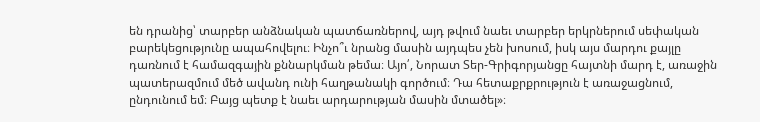են դրանից՝ տարբեր անձնական պատճառներով, այդ թվում նաեւ տարբեր երկրներում սեփական բարեկեցությունը ապահովելու։ Ինչո՞ւ նրանց մասին այդպես չեն խոսում, իսկ այս մարդու քայլը դառնում է համազգային քննարկման թեմա։ Այո՛, Նորատ Տեր-Գրիգորյանցը հայտնի մարդ է, առաջին պատերազմում մեծ ավանդ ունի հաղթանակի գործում։ Դա հետաքրքրություն է առաջացնում, ընդունում եմ։ Բայց պետք է նաեւ արդարության մասին մտածել»։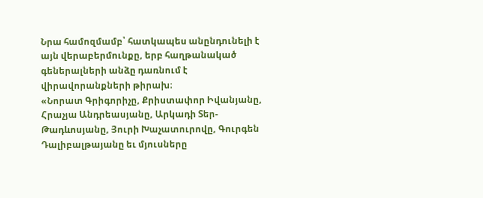Նրա համոզմամբ՝ հատկապես անընդունելի է այն վերաբերմունքը, երբ հաղթանակած գեներալների անձը դառնում է վիրավորանքների թիրախ։
«Նորատ Գրիգորիչը, Քրիստափոր Իվանյանը, Հրաչյա Անդրեասյանը, Արկադի Տեր-Թադևոսյանը, Յուրի Խաչատուրովը, Գուրգեն Դալիբալթայանը եւ մյուսները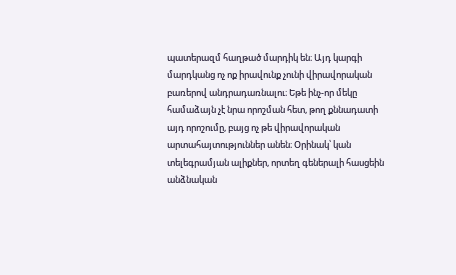պատերազմ հաղթած մարդիկ են։ Այդ կարգի մարդկանց ոչ ոք իրավունք չունի վիրավորական բառերով անդրադառնալու։ Եթե ինչ-որ մեկը համաձայն չէ նրա որոշման հետ, թող քննադատի այդ որոշումը, բայց ոչ թե վիրավորական արտահայտություններ անեն։ Օրինակ՝ կան տելեգրամյան ալիքներ, որտեղ գեներալի հասցեին անձնական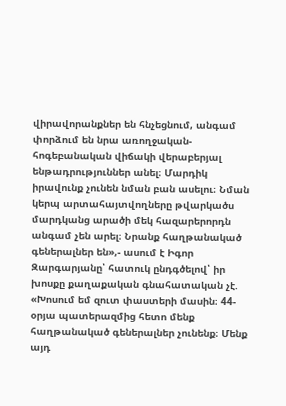վիրավորանքներ են հնչեցնում, անգամ փորձում են նրա առողջական-հոգեբանական վիճակի վերաբերյալ ենթադրություններ անել։ Մարդիկ իրավունք չունեն նման բան ասելու։ Նման կերպ արտահայտվողները թվարկածս մարդկանց արածի մեկ հազարերորդն անգամ չեն արել։ Նրանք հաղթանակած գեներալներ են»,- ասում է Իգոր Զարգարյանը՝ հատուկ ընդգծելով՝ իր խոսքը քաղաքական գնահատական չէ. «Խոսում եմ զուտ փաստերի մասին։ 44-օրյա պատերազմից հետո մենք հաղթանակած գեներալներ չունենք։ Մենք այդ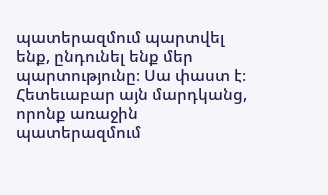պատերազմում պարտվել ենք, ընդունել ենք մեր պարտությունը։ Սա փաստ է։ Հետեւաբար այն մարդկանց, որոնք առաջին պատերազմում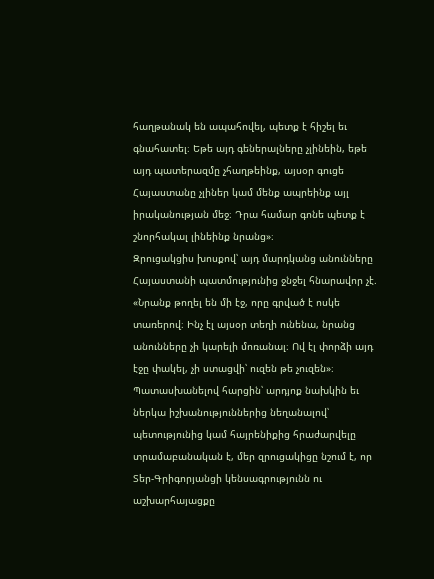հաղթանակ են ապահովել, պետք է հիշել եւ գնահատել։ Եթե այդ գեներալները չլինեին, եթե այդ պատերազմը չհաղթեինք, այսօր գուցե Հայաստանը չլիներ կամ մենք ապրեինք այլ իրականության մեջ։ Դրա համար գոնե պետք է շնորհակալ լինեինք նրանց»։
Զրուցակցիս խոսքով՝ այդ մարդկանց անունները Հայաստանի պատմությունից ջնջել հնարավոր չէ. «Նրանք թողել են մի էջ, որը գրված է ոսկե տառերով։ Ինչ էլ այսօր տեղի ունենա, նրանց անունները չի կարելի մոռանալ։ Ով էլ փորձի այդ էջը փակել, չի ստացվի՝ ուզեն թե չուզեն»։
Պատասխանելով հարցին՝ արդյոք նախկին եւ ներկա իշխանություններից նեղանալով՝ պետությունից կամ հայրենիքից հրաժարվելը տրամաբանական է, մեր զրուցակիցը նշում է, որ Տեր-Գրիգորյանցի կենսագրությունն ու աշխարհայացքը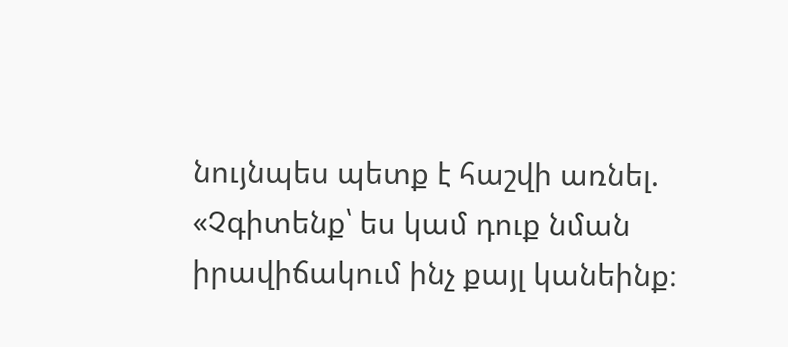նույնպես պետք է հաշվի առնել. «Չգիտենք՝ ես կամ դուք նման իրավիճակում ինչ քայլ կանեինք։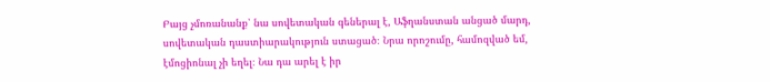Բայց չմոռանանք՝ նա սովետական գեներալ է, Աֆղանստան անցած մարդ, սովետական դաստիարակություն ստացած։ Նրա որոշումը, համոզված եմ, էմոցիոնալ չի եղել։ Նա դա արել է իր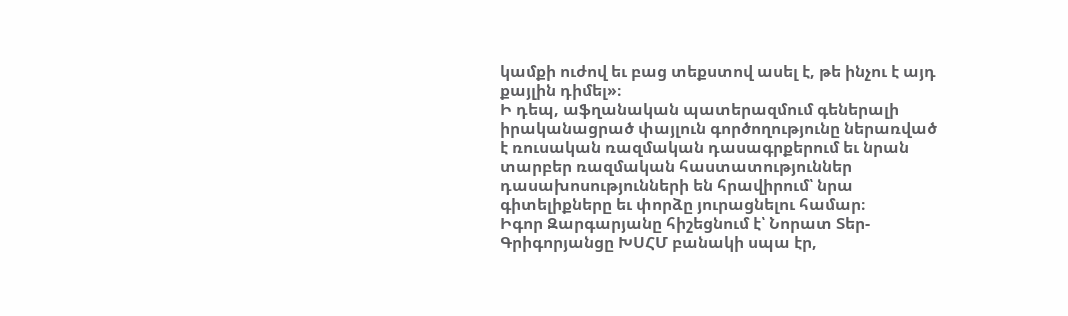կամքի ուժով եւ բաց տեքստով ասել է, թե ինչու է այդ քայլին դիմել»։
Ի դեպ, աֆղանական պատերազմում գեներալի իրականացրած փայլուն գործողությունը ներառված է ռուսական ռազմական դասագրքերում եւ նրան տարբեր ռազմական հաստատություններ դասախոսությունների են հրավիրում՝ նրա գիտելիքները եւ փորձը յուրացնելու համար։
Իգոր Զարգարյանը հիշեցնում է՝ Նորատ Տեր-Գրիգորյանցը ԽՍՀՄ բանակի սպա էր,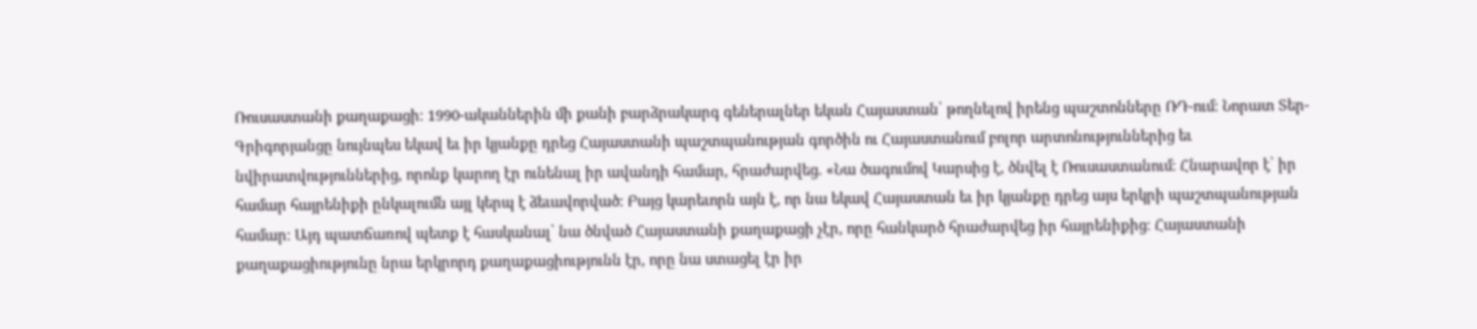Ռուսաստանի քաղաքացի։ 1990-ականներին մի քանի բարձրակարգ գեներալներ եկան Հայաստան՝ թողնելով իրենց պաշտոնները ՌԴ-ում։ Նորատ Տեր-Գրիգորյանցը նույնպես եկավ եւ իր կյանքը դրեց Հայաստանի պաշտպանության գործին ու Հայաստանում բոլոր արտոնություններից եւ նվիրատվություններից, որոնք կարող էր ունենալ իր ավանդի համար, հրաժարվեց. «Նա ծագումով Կարսից է, ծնվել է Ռուսաստանում։ Հնարավոր է՝ իր համար հայրենիքի ընկալումն այլ կերպ է ձեւավորված։ Բայց կարեւորն այն է, որ նա եկավ Հայաստան եւ իր կյանքը դրեց այս երկրի պաշտպանության համար։ Այդ պատճառով պետք է հասկանալ՝ նա ծնված Հայաստանի քաղաքացի չէր, որը հանկարծ հրաժարվեց իր հայրենիքից։ Հայաստանի քաղաքացիությունը նրա երկրորդ քաղաքացիությունն էր, որը նա ստացել էր իր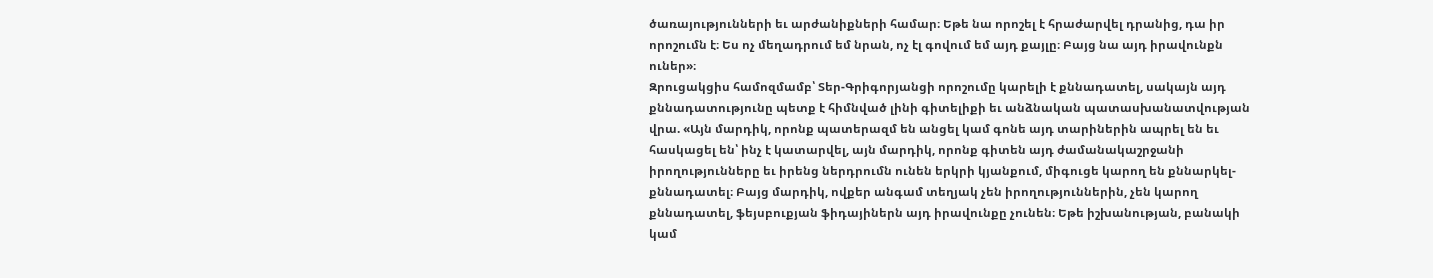ծառայությունների եւ արժանիքների համար։ Եթե նա որոշել է հրաժարվել դրանից, դա իր որոշումն է։ Ես ոչ մեղադրում եմ նրան, ոչ էլ գովում եմ այդ քայլը։ Բայց նա այդ իրավունքն ուներ»։
Զրուցակցիս համոզմամբ՝ Տեր-Գրիգորյանցի որոշումը կարելի է քննադատել, սակայն այդ քննադատությունը պետք է հիմնված լինի գիտելիքի եւ անձնական պատասխանատվության վրա. «Այն մարդիկ, որոնք պատերազմ են անցել կամ գոնե այդ տարիներին ապրել են եւ հասկացել են՝ ինչ է կատարվել, այն մարդիկ, որոնք գիտեն այդ ժամանակաշրջանի իրողությունները եւ իրենց ներդրումն ունեն երկրի կյանքում, միգուցե կարող են քննարկել-քննադատել։ Բայց մարդիկ, ովքեր անգամ տեղյակ չեն իրողություններին, չեն կարող քննադատել, ֆեյսբուքյան ֆիդայիներն այդ իրավունքը չունեն։ Եթե իշխանության, բանակի կամ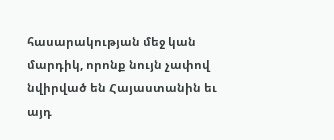հասարակության մեջ կան մարդիկ, որոնք նույն չափով նվիրված են Հայաստանին եւ այդ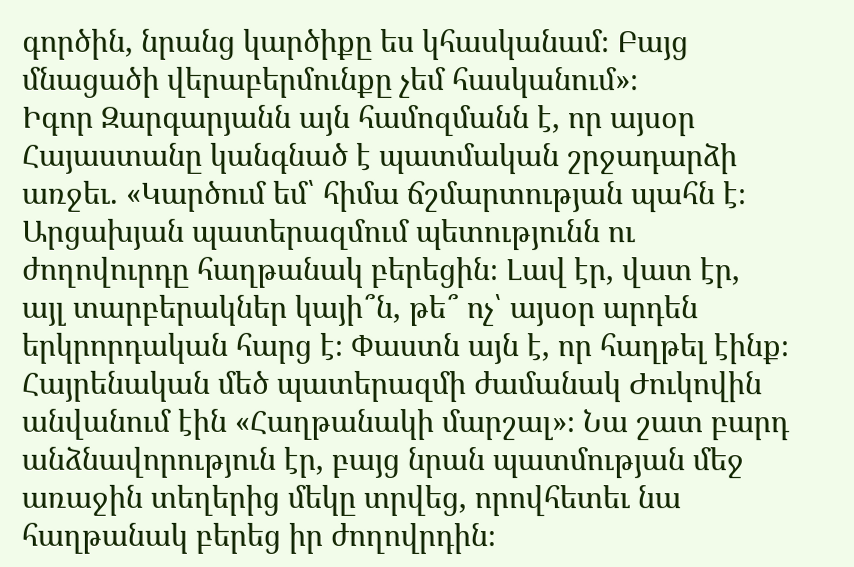գործին, նրանց կարծիքը ես կհասկանամ։ Բայց մնացածի վերաբերմունքը չեմ հասկանում»։
Իգոր Զարգարյանն այն համոզմանն է, որ այսօր Հայաստանը կանգնած է պատմական շրջադարձի առջեւ. «Կարծում եմ՝ հիմա ճշմարտության պահն է։ Արցախյան պատերազմում պետությունն ու ժողովուրդը հաղթանակ բերեցին։ Լավ էր, վատ էր, այլ տարբերակներ կայի՞ն, թե՞ ոչ՝ այսօր արդեն երկրորդական հարց է։ Փաստն այն է, որ հաղթել էինք։ Հայրենական մեծ պատերազմի ժամանակ Ժուկովին անվանում էին «Հաղթանակի մարշալ»։ Նա շատ բարդ անձնավորություն էր, բայց նրան պատմության մեջ առաջին տեղերից մեկը տրվեց, որովհետեւ նա հաղթանակ բերեց իր ժողովրդին։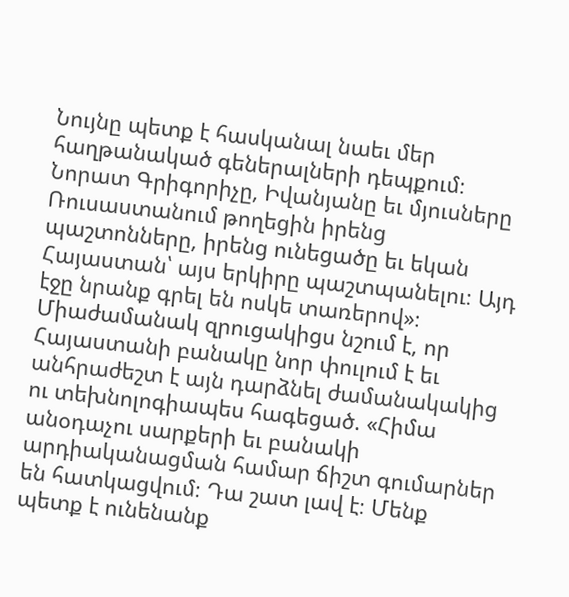Նույնը պետք է հասկանալ նաեւ մեր հաղթանակած գեներալների դեպքում։ Նորատ Գրիգորիչը, Իվանյանը եւ մյուսները Ռուսաստանում թողեցին իրենց պաշտոնները, իրենց ունեցածը եւ եկան Հայաստան՝ այս երկիրը պաշտպանելու։ Այդ էջը նրանք գրել են ոսկե տառերով»։
Միաժամանակ զրուցակիցս նշում է, որ Հայաստանի բանակը նոր փուլում է եւ անհրաժեշտ է այն դարձնել ժամանակակից ու տեխնոլոգիապես հագեցած. «Հիմա անօդաչու սարքերի եւ բանակի արդիականացման համար ճիշտ գումարներ են հատկացվում։ Դա շատ լավ է։ Մենք պետք է ունենանք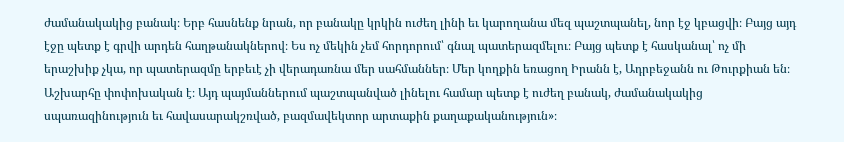ժամանակակից բանակ։ Երբ հասնենք նրան, որ բանակը կրկին ուժեղ լինի եւ կարողանա մեզ պաշտպանել, նոր էջ կբացվի։ Բայց այդ էջը պետք է գրվի արդեն հաղթանակներով։ Ես ոչ մեկին չեմ հորդորում՝ գնալ պատերազմելու։ Բայց պետք է հասկանալ՝ ոչ մի երաշխիք չկա, որ պատերազմը երբեւէ չի վերադառնա մեր սահմաններ։ Մեր կողքին եռացող Իրանն է, Ադրբեջանն ու Թուրքիան են։ Աշխարհը փոփոխական է։ Այդ պայմաններում պաշտպանված լինելու համար պետք է ուժեղ բանակ, ժամանակակից սպառազինություն եւ հավասարակշռված, բազմավեկտոր արտաքին քաղաքականություն»։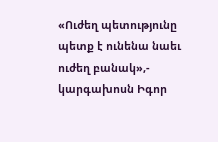«Ուժեղ պետությունը պետք է ունենա նաեւ ուժեղ բանակ»,- կարգախոսն Իգոր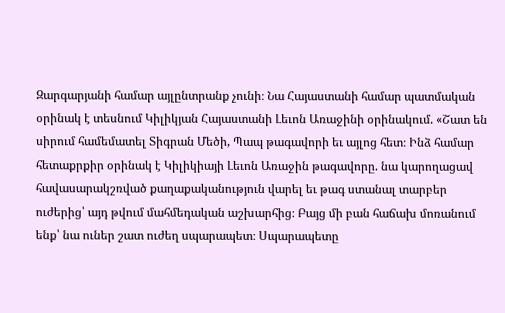Զարգարյանի համար այլընտրանք չունի։ Նա Հայաստանի համար պատմական օրինակ է տեսնում Կիլիկյան Հայաստանի Լեւոն Առաջինի օրինակում. «Շատ են սիրում համեմատել Տիգրան Մեծի, Պապ թագավորի եւ այլոց հետ։ Ինձ համար հետաքրքիր օրինակ է Կիլիկիայի Լեւոն Առաջին թագավորը. նա կարողացավ հավասարակշռված քաղաքականություն վարել եւ թագ ստանալ տարբեր ուժերից՝ այդ թվում մահմեդական աշխարհից։ Բայց մի բան հաճախ մոռանում ենք՝ նա ուներ շատ ուժեղ սպարապետ։ Սպարապետը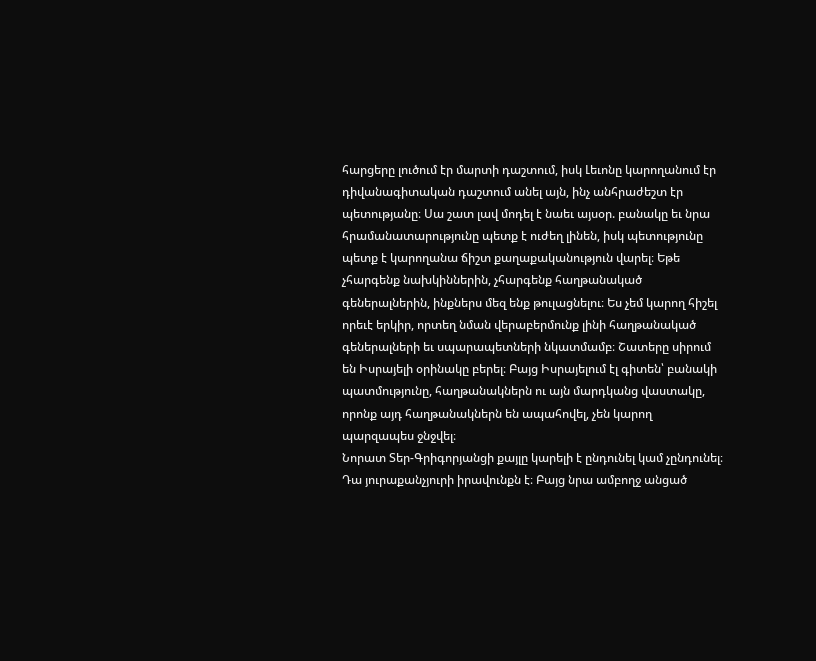հարցերը լուծում էր մարտի դաշտում, իսկ Լեւոնը կարողանում էր դիվանագիտական դաշտում անել այն, ինչ անհրաժեշտ էր պետությանը։ Սա շատ լավ մոդել է նաեւ այսօր. բանակը եւ նրա հրամանատարությունը պետք է ուժեղ լինեն, իսկ պետությունը պետք է կարողանա ճիշտ քաղաքականություն վարել։ Եթե չհարգենք նախկիններին, չհարգենք հաղթանակած գեներալներին, ինքներս մեզ ենք թուլացնելու։ Ես չեմ կարող հիշել որեւէ երկիր, որտեղ նման վերաբերմունք լինի հաղթանակած գեներալների եւ սպարապետների նկատմամբ։ Շատերը սիրում են Իսրայելի օրինակը բերել։ Բայց Իսրայելում էլ գիտեն՝ բանակի պատմությունը, հաղթանակներն ու այն մարդկանց վաստակը, որոնք այդ հաղթանակներն են ապահովել, չեն կարող պարզապես ջնջվել։
Նորատ Տեր-Գրիգորյանցի քայլը կարելի է ընդունել կամ չընդունել։ Դա յուրաքանչյուրի իրավունքն է։ Բայց նրա ամբողջ անցած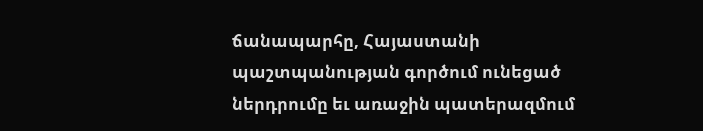ճանապարհը, Հայաստանի պաշտպանության գործում ունեցած ներդրումը եւ առաջին պատերազմում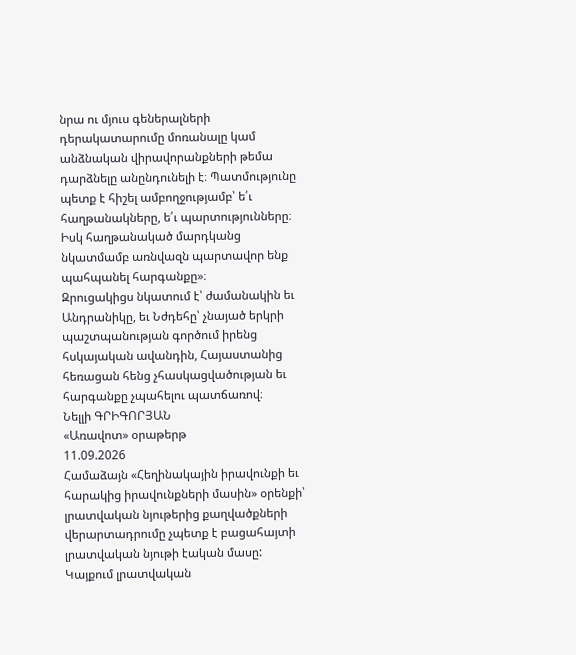նրա ու մյուս գեներալների դերակատարումը մոռանալը կամ անձնական վիրավորանքների թեմա դարձնելը անընդունելի է։ Պատմությունը պետք է հիշել ամբողջությամբ՝ ե՛ւ հաղթանակները, ե՛ւ պարտությունները։ Իսկ հաղթանակած մարդկանց նկատմամբ առնվազն պարտավոր ենք պահպանել հարգանքը»։
Զրուցակիցս նկատում է՝ ժամանակին եւ Անդրանիկը, եւ Նժդեհը՝ չնայած երկրի պաշտպանության գործում իրենց հսկայական ավանդին, Հայաստանից հեռացան հենց չհասկացվածության եւ հարգանքը չպահելու պատճառով։
Նելլի ԳՐԻԳՈՐՅԱՆ
«Առավոտ» օրաթերթ
11.09.2026
Համաձայն «Հեղինակային իրավունքի եւ հարակից իրավունքների մասին» օրենքի՝ լրատվական նյութերից քաղվածքների վերարտադրումը չպետք է բացահայտի լրատվական նյութի էական մասը: Կայքում լրատվական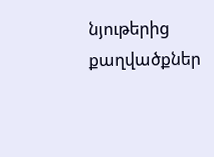նյութերից քաղվածքներ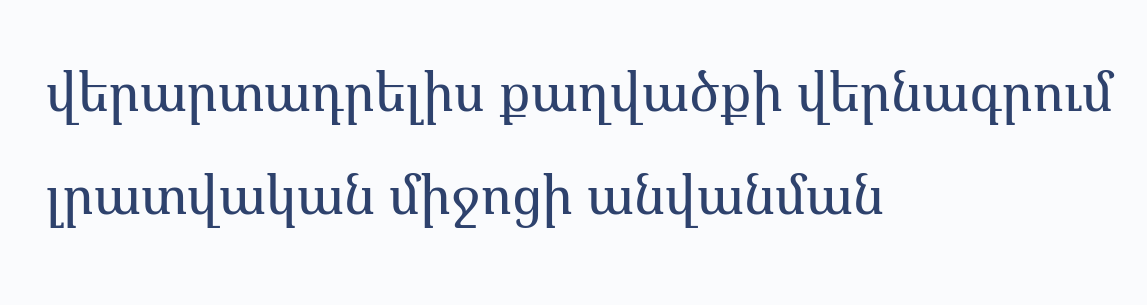վերարտադրելիս քաղվածքի վերնագրում լրատվական միջոցի անվանման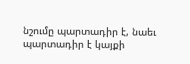նշումը պարտադիր է, նաեւ պարտադիր է կայքի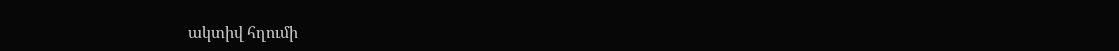ակտիվ հղումի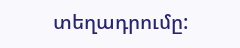տեղադրումը: